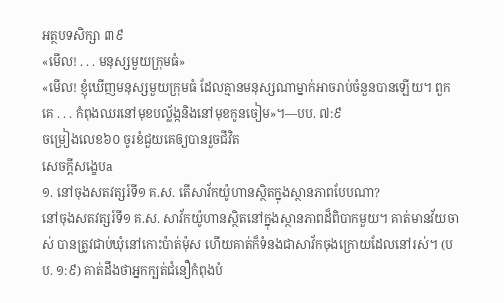អត្ថបទសិក្សា ៣៩
«មើល! . . . មនុស្សមួយក្រុមធំ»
«មើល! ខ្ញុំឃើញមនុស្សមួយក្រុមធំ ដែលគ្មានមនុស្សណាម្នាក់អាចរាប់ចំនួនបានឡើយ។ ពួកគេ . . . កំពុងឈរនៅមុខបល្ល័ង្កនិងនៅមុខកូនចៀម»។—បប. ៧:៩
ចម្រៀងលេខ៦០ ចូរខំជួយគេឲ្យបានរួចជីវិត
សេចក្ដីសង្ខេបa
១. នៅចុងសតវត្សរ៍ទី១ គ.ស. តើសាវ័កយ៉ូហានស្ថិតក្នុងស្ថានភាពបែបណា?
នៅចុងសតវត្សរ៍ទី១ គ.ស. សាវ័កយ៉ូហានស្ថិតនៅក្នុងស្ថានភាពដ៏ពិបាកមួយ។ គាត់មានវ័យចាស់ បានត្រូវជាប់ឃុំនៅកោះប៉ាត់ម៉ុស ហើយគាត់ក៏ទំនងជាសាវ័កចុងក្រោយដែលនៅរស់។ (បប. ១:៩) គាត់ដឹងថាអ្នកក្បត់ជំនឿកំពុងបំ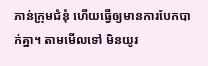ភាន់ក្រុមជំនុំ ហើយធ្វើឲ្យមានការបែកបាក់គ្នា។ តាមមើលទៅ មិនយូរ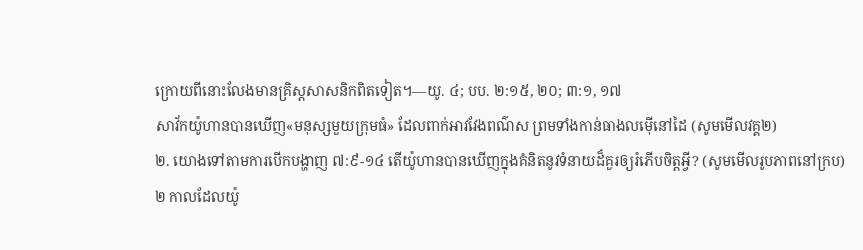ក្រោយពីនោះលែងមានគ្រិស្តសាសនិកពិតទៀត។—យូ. ៤; បប. ២:១៥, ២០; ៣:១, ១៧
សាវ័កយ៉ូហានបានឃើញ«មនុស្សមួយក្រុមធំ» ដែលពាក់អាវវែងពណ៌ស ព្រមទាំងកាន់ធាងលម៉ើនៅដៃ (សូមមើលវគ្គ២)
២. យោងទៅតាមការបើកបង្ហាញ ៧:៩-១៤ តើយ៉ូហានបានឃើញក្នុងគំនិតនូវទំនាយដ៏គួរឲ្យរំភើបចិត្តអ្វី? (សូមមើលរូបភាពនៅក្រប)
២ កាលដែលយ៉ូ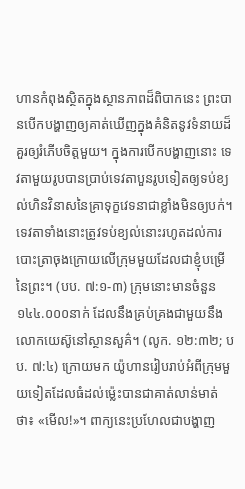ហានកំពុងស្ថិតក្នុងស្ថានភាពដ៏ពិបាកនេះ ព្រះបានបើកបង្ហាញឲ្យគាត់ឃើញក្នុងគំនិតនូវទំនាយដ៏គួរឲ្យរំភើបចិត្តមួយ។ ក្នុងការបើកបង្ហាញនោះ ទេវតាមួយរូបបានប្រាប់ទេវតាបួនរូបទៀតឲ្យទប់ខ្យល់ហិនវិនាសនៃគ្រាទុក្ខវេទនាជាខ្លាំងមិនឲ្យបក់។ ទេវតាទាំងនោះត្រូវទប់ខ្យល់នោះរហូតដល់ការបោះត្រាចុងក្រោយលើក្រុមមួយដែលជាខ្ញុំបម្រើនៃព្រះ។ (បប. ៧:១-៣) ក្រុមនោះមានចំនួន១៤៤.០០០នាក់ ដែលនឹងគ្រប់គ្រងជាមួយនឹងលោកយេស៊ូនៅស្ថានសួគ៌។ (លូក. ១២:៣២; បប. ៧:៤) ក្រោយមក យ៉ូហានរៀបរាប់អំពីក្រុមមួយទៀតដែលធំដល់ម្ល៉េះបានជាគាត់លាន់មាត់ថា៖ «មើល!»។ ពាក្យនេះប្រហែលជាបង្ហាញ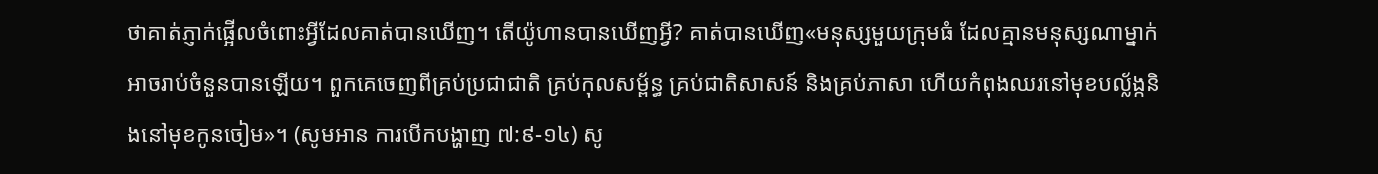ថាគាត់ភ្ញាក់ផ្អើលចំពោះអ្វីដែលគាត់បានឃើញ។ តើយ៉ូហានបានឃើញអ្វី? គាត់បានឃើញ«មនុស្សមួយក្រុមធំ ដែលគ្មានមនុស្សណាម្នាក់អាចរាប់ចំនួនបានឡើយ។ ពួកគេចេញពីគ្រប់ប្រជាជាតិ គ្រប់កុលសម្ព័ន្ធ គ្រប់ជាតិសាសន៍ និងគ្រប់ភាសា ហើយកំពុងឈរនៅមុខបល្ល័ង្កនិងនៅមុខកូនចៀម»។ (សូមអាន ការបើកបង្ហាញ ៧:៩-១៤) សូ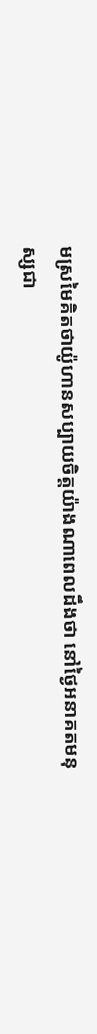មស្រមៃគិតថាយ៉ូហានសប្បាយចិត្តយ៉ាងណាពេលដឹងថា នៅថ្ងៃអនាគតមនុស្សជា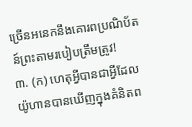ច្រើនអនេកនឹងគោរពប្រណិប័តន៍ព្រះតាមរបៀបត្រឹមត្រូវ!
៣. (ក) ហេតុអ្វីបានជាអ្វីដែលយ៉ូហានបានឃើញក្នុងគំនិតព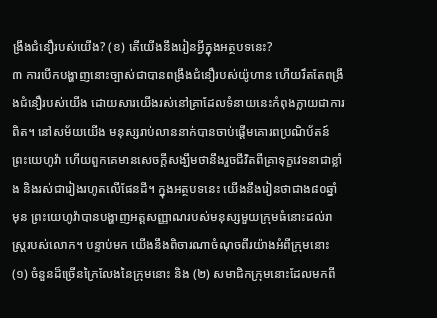ង្រឹងជំនឿរបស់យើង? (ខ) តើយើងនឹងរៀនអ្វីក្នុងអត្ថបទនេះ?
៣ ការបើកបង្ហាញនោះច្បាស់ជាបានពង្រឹងជំនឿរបស់យ៉ូហាន ហើយរឹតតែពង្រឹងជំនឿរបស់យើង ដោយសារយើងរស់នៅគ្រាដែលទំនាយនេះកំពុងក្លាយជាការពិត។ នៅសម័យយើង មនុស្សរាប់លាននាក់បានចាប់ផ្ដើមគោរពប្រណិប័តន៍ព្រះយេហូវ៉ា ហើយពួកគេមានសេចក្ដីសង្ឃឹមថានឹងរួចជីវិតពីគ្រាទុក្ខវេទនាជាខ្លាំង និងរស់ជារៀងរហូតលើផែនដី។ ក្នុងអត្ថបទនេះ យើងនឹងរៀនថាជាង៨០ឆ្នាំមុន ព្រះយេហូវ៉ាបានបង្ហាញអត្តសញ្ញាណរបស់មនុស្សមួយក្រុមធំនោះដល់រាស្ត្ររបស់លោក។ បន្ទាប់មក យើងនឹងពិចារណាចំណុចពីរយ៉ាងអំពីក្រុមនោះ (១) ចំនួនដ៏ច្រើនក្រៃលែងនៃក្រុមនោះ និង (២) សមាជិកក្រុមនោះដែលមកពី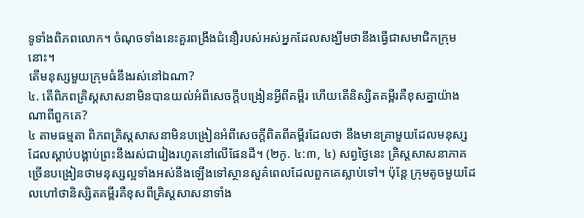ទូទាំងពិភពលោក។ ចំណុចទាំងនេះគួរពង្រឹងជំនឿរបស់អស់អ្នកដែលសង្ឃឹមថានឹងធ្វើជាសមាជិកក្រុមនោះ។
តើមនុស្សមួយក្រុមធំនឹងរស់នៅឯណា?
៤. តើពិភពគ្រិស្តសាសនាមិនបានយល់អំពីសេចក្ដីបង្រៀនអ្វីពីគម្ពីរ ហើយតើនិស្សិតគម្ពីរគឺខុសគ្នាយ៉ាងណាពីពួកគេ?
៤ តាមធម្មតា ពិភពគ្រិស្តសាសនាមិនបង្រៀនអំពីសេចក្ដីពិតពីគម្ពីរដែលថា នឹងមានគ្រាមួយដែលមនុស្សដែលស្ដាប់បង្គាប់ព្រះនឹងរស់ជារៀងរហូតនៅលើផែនដី។ (២កូ. ៤:៣, ៤) សព្វថ្ងៃនេះ គ្រិស្តសាសនាភាគច្រើនបង្រៀនថាមនុស្សល្អទាំងអស់នឹងឡើងទៅស្ថានសួគ៌ពេលដែលពួកគេស្លាប់ទៅ។ ប៉ុន្តែ ក្រុមតូចមួយដែលហៅថានិស្សិតគម្ពីរគឺខុសពីគ្រិស្តសាសនាទាំង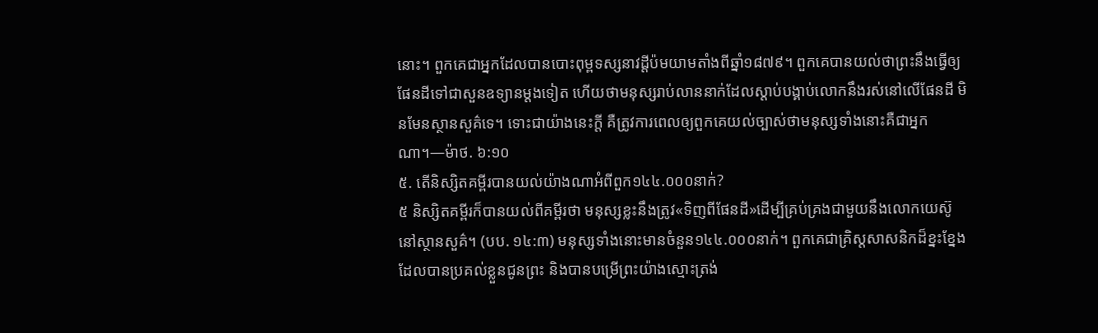នោះ។ ពួកគេជាអ្នកដែលបានបោះពុម្ពទស្សនាវដ្ដីប៉មយាមតាំងពីឆ្នាំ១៨៧៩។ ពួកគេបានយល់ថាព្រះនឹងធ្វើឲ្យផែនដីទៅជាសួនឧទ្យានម្ដងទៀត ហើយថាមនុស្សរាប់លាននាក់ដែលស្ដាប់បង្គាប់លោកនឹងរស់នៅលើផែនដី មិនមែនស្ថានសួគ៌ទេ។ ទោះជាយ៉ាងនេះក្ដី គឺត្រូវការពេលឲ្យពួកគេយល់ច្បាស់ថាមនុស្សទាំងនោះគឺជាអ្នកណា។—ម៉ាថ. ៦:១០
៥. តើនិស្សិតគម្ពីរបានយល់យ៉ាងណាអំពីពួក១៤៤.០០០នាក់?
៥ និស្សិតគម្ពីរក៏បានយល់ពីគម្ពីរថា មនុស្សខ្លះនឹងត្រូវ«ទិញពីផែនដី»ដើម្បីគ្រប់គ្រងជាមួយនឹងលោកយេស៊ូនៅស្ថានសួគ៌។ (បប. ១៤:៣) មនុស្សទាំងនោះមានចំនួន១៤៤.០០០នាក់។ ពួកគេជាគ្រិស្តសាសនិកដ៏ខ្នះខ្នែងដែលបានប្រគល់ខ្លួនជូនព្រះ និងបានបម្រើព្រះយ៉ាងស្មោះត្រង់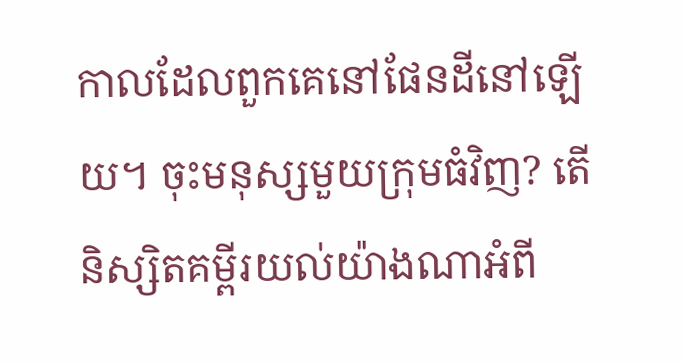កាលដែលពួកគេនៅផែនដីនៅឡើយ។ ចុះមនុស្សមួយក្រុមធំវិញ? តើនិស្សិតគម្ពីរយល់យ៉ាងណាអំពី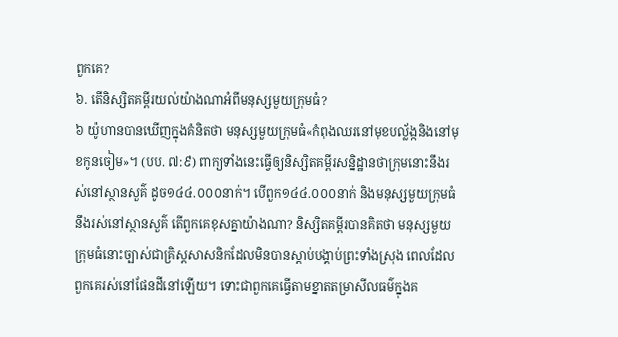ពួកគេ?
៦. តើនិស្សិតគម្ពីរយល់យ៉ាងណាអំពីមនុស្សមួយក្រុមធំ?
៦ យ៉ូហានបានឃើញក្នុងគំនិតថា មនុស្សមួយក្រុមធំ«កំពុងឈរនៅមុខបល្ល័ង្កនិងនៅមុខកូនចៀម»។ (បប. ៧:៩) ពាក្យទាំងនេះធ្វើឲ្យនិស្សិតគម្ពីរសន្និដ្ឋានថាក្រុមនោះនឹងរស់នៅស្ថានសួគ៌ ដូច១៤៤.០០០នាក់។ បើពួក១៤៤.០០០នាក់ និងមនុស្សមួយក្រុមធំនឹងរស់នៅស្ថានសួគ៌ តើពួកគេខុសគ្នាយ៉ាងណា? និស្សិតគម្ពីរបានគិតថា មនុស្សមួយក្រុមធំនោះច្បាស់ជាគ្រិស្តសាសនិកដែលមិនបានស្ដាប់បង្គាប់ព្រះទាំងស្រុង ពេលដែលពួកគេរស់នៅផែនដីនៅឡើយ។ ទោះជាពួកគេធ្វើតាមខ្នាតតម្រាសីលធម៌ក្នុងគ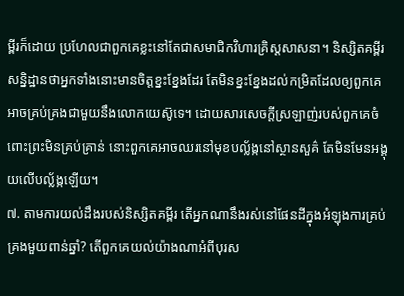ម្ពីរក៏ដោយ ប្រហែលជាពួកគេខ្លះនៅតែជាសមាជិកវិហារគ្រិស្តសាសនា។ និស្សិតគម្ពីរសន្និដ្ឋានថាអ្នកទាំងនោះមានចិត្តខ្នះខ្នែងដែរ តែមិនខ្នះខ្នែងដល់កម្រិតដែលឲ្យពួកគេអាចគ្រប់គ្រងជាមួយនឹងលោកយេស៊ូទេ។ ដោយសារសេចក្ដីស្រឡាញ់របស់ពួកគេចំពោះព្រះមិនគ្រប់គ្រាន់ នោះពួកគេអាចឈរនៅមុខបល្ល័ង្កនៅស្ថានសួគ៌ តែមិនមែនអង្គុយលើបល្ល័ង្កឡើយ។
៧. តាមការយល់ដឹងរបស់និស្សិតគម្ពីរ តើអ្នកណានឹងរស់នៅផែនដីក្នុងអំឡុងការគ្រប់គ្រងមួយពាន់ឆ្នាំ? តើពួកគេយល់យ៉ាងណាអំពីបុរស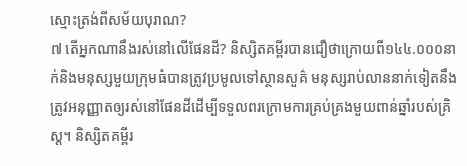ស្មោះត្រង់ពីសម័យបុរាណ?
៧ តើអ្នកណានឹងរស់នៅលើផែនដី? និស្សិតគម្ពីរបានជឿថាក្រោយពី១៤៤.០០០នាក់និងមនុស្សមួយក្រុមធំបានត្រូវប្រមូលទៅស្ថានសួគ៌ មនុស្សរាប់លាននាក់ទៀតនឹងត្រូវអនុញ្ញាតឲ្យរស់នៅផែនដីដើម្បីទទួលពរក្រោមការគ្រប់គ្រងមួយពាន់ឆ្នាំរបស់គ្រិស្ត។ និស្សិតគម្ពីរ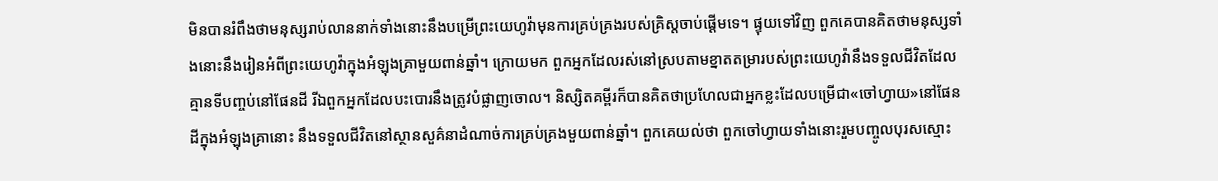មិនបានរំពឹងថាមនុស្សរាប់លាននាក់ទាំងនោះនឹងបម្រើព្រះយេហូវ៉ាមុនការគ្រប់គ្រងរបស់គ្រិស្តចាប់ផ្ដើមទេ។ ផ្ទុយទៅវិញ ពួកគេបានគិតថាមនុស្សទាំងនោះនឹងរៀនអំពីព្រះយេហូវ៉ាក្នុងអំឡុងគ្រាមួយពាន់ឆ្នាំ។ ក្រោយមក ពួកអ្នកដែលរស់នៅស្របតាមខ្នាតតម្រារបស់ព្រះយេហូវ៉ានឹងទទួលជីវិតដែលគ្មានទីបញ្ចប់នៅផែនដី រីឯពួកអ្នកដែលបះបោរនឹងត្រូវបំផ្លាញចោល។ និស្សិតគម្ពីរក៏បានគិតថាប្រហែលជាអ្នកខ្លះដែលបម្រើជា«ចៅហ្វាយ»នៅផែនដីក្នុងអំឡុងគ្រានោះ នឹងទទួលជីវិតនៅស្ថានសួគ៌នាដំណាច់ការគ្រប់គ្រងមួយពាន់ឆ្នាំ។ ពួកគេយល់ថា ពួកចៅហ្វាយទាំងនោះរួមបញ្ចូលបុរសស្មោះ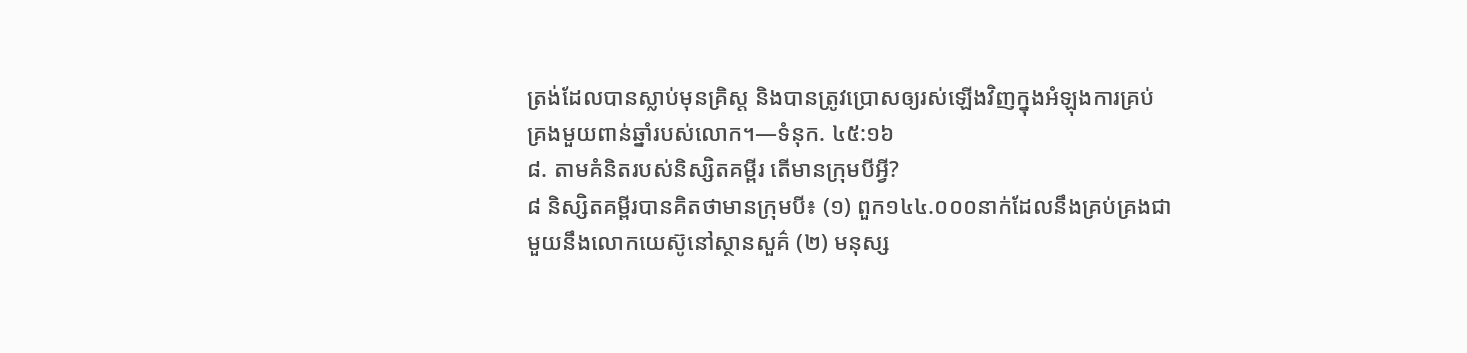ត្រង់ដែលបានស្លាប់មុនគ្រិស្ត និងបានត្រូវប្រោសឲ្យរស់ឡើងវិញក្នុងអំឡុងការគ្រប់គ្រងមួយពាន់ឆ្នាំរបស់លោក។—ទំនុក. ៤៥:១៦
៨. តាមគំនិតរបស់និស្សិតគម្ពីរ តើមានក្រុមបីអ្វី?
៨ និស្សិតគម្ពីរបានគិតថាមានក្រុមបី៖ (១) ពួក១៤៤.០០០នាក់ដែលនឹងគ្រប់គ្រងជាមួយនឹងលោកយេស៊ូនៅស្ថានសួគ៌ (២) មនុស្ស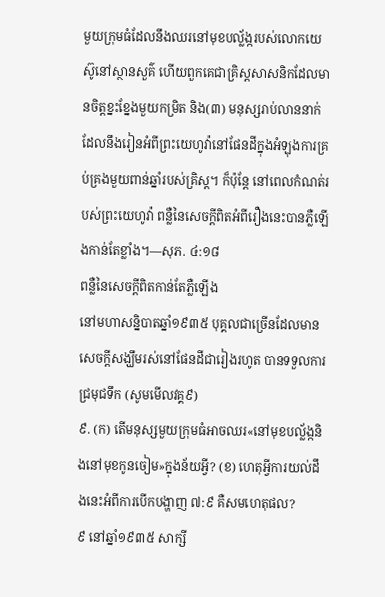មួយក្រុមធំដែលនឹងឈរនៅមុខបល្ល័ង្ករបស់លោកយេស៊ូនៅស្ថានសួគ៌ ហើយពួកគេជាគ្រិស្តសាសនិកដែលមានចិត្តខ្នះខ្នែងមួយកម្រិត និង(៣) មនុស្សរាប់លាននាក់ដែលនឹងរៀនអំពីព្រះយេហូវ៉ានៅផែនដីក្នុងអំឡុងការគ្រប់គ្រងមួយពាន់ឆ្នាំរបស់គ្រិស្ត។ ក៏ប៉ុន្តែ នៅពេលកំណត់របស់ព្រះយេហូវ៉ា ពន្លឺនៃសេចក្ដីពិតអំពីរឿងនេះបានភ្លឺឡើងកាន់តែខ្លាំង។—សុភ. ៤:១៨
ពន្លឺនៃសេចក្ដីពិតកាន់តែភ្លឺឡើង
នៅមហាសន្និបាតឆ្នាំ១៩៣៥ បុគ្គលជាច្រើនដែលមានសេចក្ដីសង្ឃឹមរស់នៅផែនដីជារៀងរហូត បានទទួលការជ្រមុជទឹក (សូមមើលវគ្គ៩)
៩. (ក) តើមនុស្សមួយក្រុមធំអាចឈរ«នៅមុខបល្ល័ង្កនិងនៅមុខកូនចៀម»ក្នុងន័យអ្វី? (ខ) ហេតុអ្វីការយល់ដឹងនេះអំពីការបើកបង្ហាញ ៧:៩ គឺសមហេតុផល?
៩ នៅឆ្នាំ១៩៣៥ សាក្សី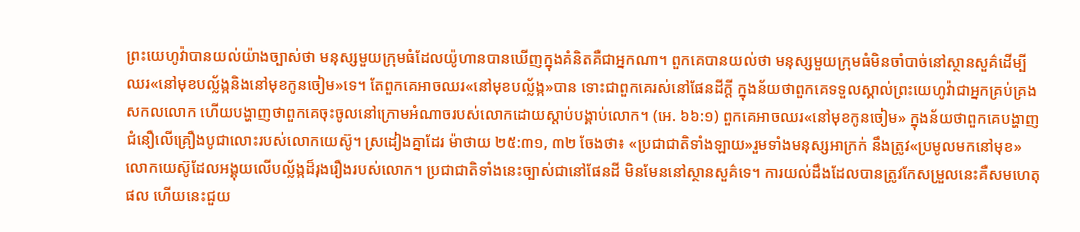ព្រះយេហូវ៉ាបានយល់យ៉ាងច្បាស់ថា មនុស្សមួយក្រុមធំដែលយ៉ូហានបានឃើញក្នុងគំនិតគឺជាអ្នកណា។ ពួកគេបានយល់ថា មនុស្សមួយក្រុមធំមិនចាំបាច់នៅស្ថានសួគ៌ដើម្បីឈរ«នៅមុខបល្ល័ង្កនិងនៅមុខកូនចៀម»ទេ។ តែពួកគេអាចឈរ«នៅមុខបល្ល័ង្ក»បាន ទោះជាពួកគេរស់នៅផែនដីក្ដី ក្នុងន័យថាពួកគេទទួលស្គាល់ព្រះយេហូវ៉ាជាអ្នកគ្រប់គ្រងសកលលោក ហើយបង្ហាញថាពួកគេចុះចូលនៅក្រោមអំណាចរបស់លោកដោយស្ដាប់បង្គាប់លោក។ (អេ. ៦៦:១) ពួកគេអាចឈរ«នៅមុខកូនចៀម» ក្នុងន័យថាពួកគេបង្ហាញជំនឿលើគ្រឿងបូជាលោះរបស់លោកយេស៊ូ។ ស្រដៀងគ្នាដែរ ម៉ាថាយ ២៥:៣១, ៣២ ចែងថា៖ «ប្រជាជាតិទាំងឡាយ»រួមទាំងមនុស្សអាក្រក់ នឹងត្រូវ«ប្រមូលមកនៅមុខ»លោកយេស៊ូដែលអង្គុយលើបល្ល័ង្កដ៏រុងរឿងរបស់លោក។ ប្រជាជាតិទាំងនេះច្បាស់ជានៅផែនដី មិនមែននៅស្ថានសួគ៌ទេ។ ការយល់ដឹងដែលបានត្រូវកែសម្រួលនេះគឺសមហេតុផល ហើយនេះជួយ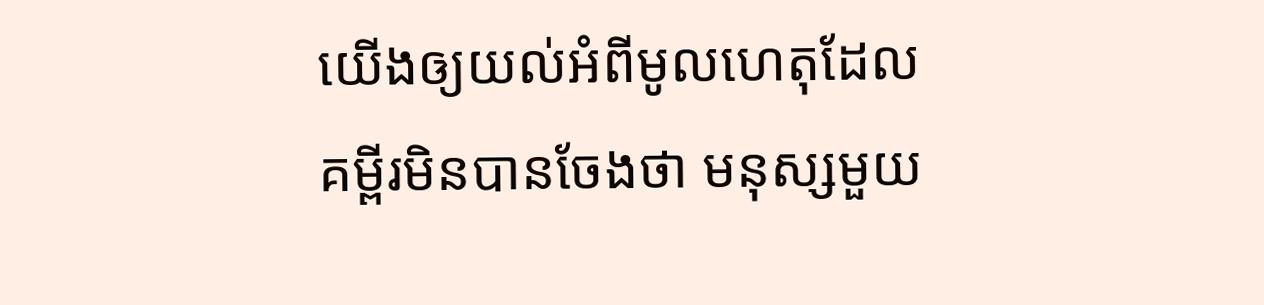យើងឲ្យយល់អំពីមូលហេតុដែលគម្ពីរមិនបានចែងថា មនុស្សមួយ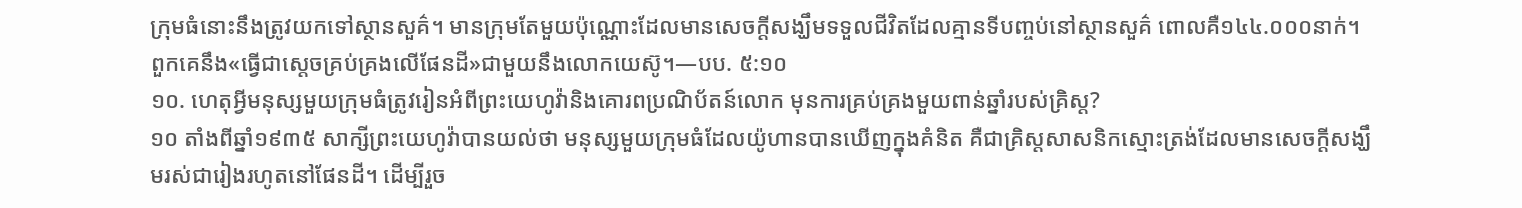ក្រុមធំនោះនឹងត្រូវយកទៅស្ថានសួគ៌។ មានក្រុមតែមួយប៉ុណ្ណោះដែលមានសេចក្ដីសង្ឃឹមទទួលជីវិតដែលគ្មានទីបញ្ចប់នៅស្ថានសួគ៌ ពោលគឺ១៤៤.០០០នាក់។ ពួកគេនឹង«ធ្វើជាស្តេចគ្រប់គ្រងលើផែនដី»ជាមួយនឹងលោកយេស៊ូ។—បប. ៥:១០
១០. ហេតុអ្វីមនុស្សមួយក្រុមធំត្រូវរៀនអំពីព្រះយេហូវ៉ានិងគោរពប្រណិប័តន៍លោក មុនការគ្រប់គ្រងមួយពាន់ឆ្នាំរបស់គ្រិស្ត?
១០ តាំងពីឆ្នាំ១៩៣៥ សាក្សីព្រះយេហូវ៉ាបានយល់ថា មនុស្សមួយក្រុមធំដែលយ៉ូហានបានឃើញក្នុងគំនិត គឺជាគ្រិស្តសាសនិកស្មោះត្រង់ដែលមានសេចក្ដីសង្ឃឹមរស់ជារៀងរហូតនៅផែនដី។ ដើម្បីរួច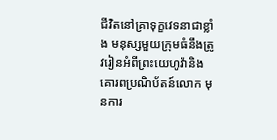ជីវិតនៅគ្រាទុក្ខវេទនាជាខ្លាំង មនុស្សមួយក្រុមធំនឹងត្រូវរៀនអំពីព្រះយេហូវ៉ានិងគោរពប្រណិប័តន៍លោក មុនការ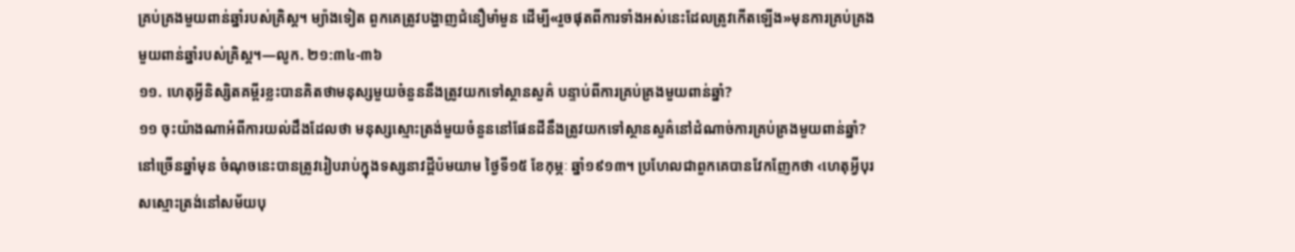គ្រប់គ្រងមួយពាន់ឆ្នាំរបស់គ្រិស្ត។ ម្យ៉ាងទៀត ពួកគេត្រូវបង្ហាញជំនឿមាំមួន ដើម្បី«រួចផុតពីការទាំងអស់នេះដែលត្រូវកើតឡើង»មុនការគ្រប់គ្រងមួយពាន់ឆ្នាំរបស់គ្រិស្ត។—លូក. ២១:៣៤-៣៦
១១. ហេតុអ្វីនិស្សិតគម្ពីរខ្លះបានគិតថាមនុស្សមួយចំនួននឹងត្រូវយកទៅស្ថានសួគ៌ បន្ទាប់ពីការគ្រប់គ្រងមួយពាន់ឆ្នាំ?
១១ ចុះយ៉ាងណាអំពីការយល់ដឹងដែលថា មនុស្សស្មោះត្រង់មួយចំនួននៅផែនដីនឹងត្រូវយកទៅស្ថានសួគ៌នៅដំណាច់ការគ្រប់គ្រងមួយពាន់ឆ្នាំ? នៅច្រើនឆ្នាំមុន ចំណុចនេះបានត្រូវរៀបរាប់ក្នុងទស្សនាវដ្ដីប៉មយាម ថ្ងៃទី១៥ ខែកុម្ភៈ ឆ្នាំ១៩១៣។ ប្រហែលជាពួកគេបានវែកញែកថា ‹ហេតុអ្វីបុរសស្មោះត្រង់នៅសម័យបុ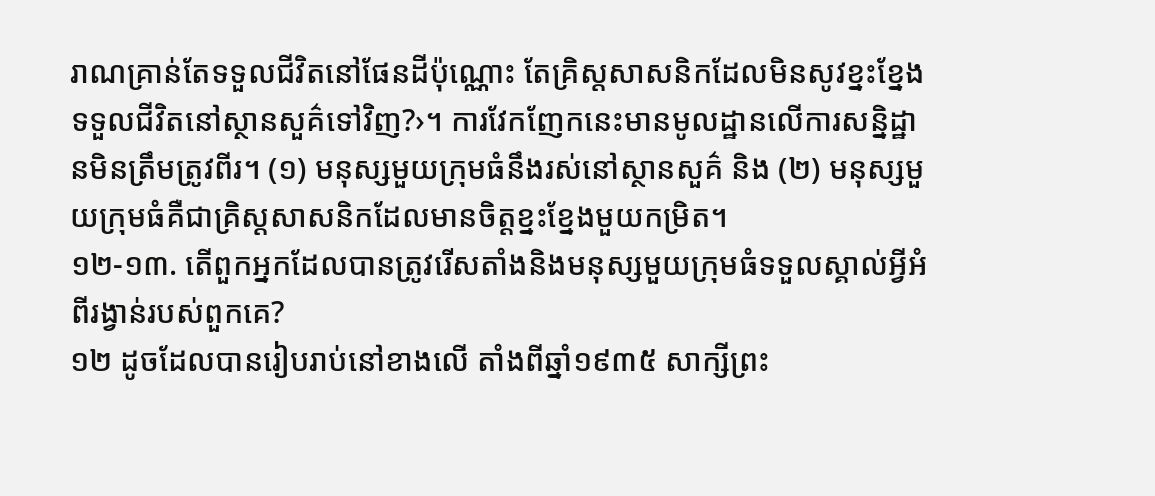រាណគ្រាន់តែទទួលជីវិតនៅផែនដីប៉ុណ្ណោះ តែគ្រិស្តសាសនិកដែលមិនសូវខ្នះខ្នែងទទួលជីវិតនៅស្ថានសួគ៌ទៅវិញ?›។ ការវែកញែកនេះមានមូលដ្ឋានលើការសន្និដ្ឋានមិនត្រឹមត្រូវពីរ។ (១) មនុស្សមួយក្រុមធំនឹងរស់នៅស្ថានសួគ៌ និង (២) មនុស្សមួយក្រុមធំគឺជាគ្រិស្តសាសនិកដែលមានចិត្តខ្នះខ្នែងមួយកម្រិត។
១២-១៣. តើពួកអ្នកដែលបានត្រូវរើសតាំងនិងមនុស្សមួយក្រុមធំទទួលស្គាល់អ្វីអំពីរង្វាន់របស់ពួកគេ?
១២ ដូចដែលបានរៀបរាប់នៅខាងលើ តាំងពីឆ្នាំ១៩៣៥ សាក្សីព្រះ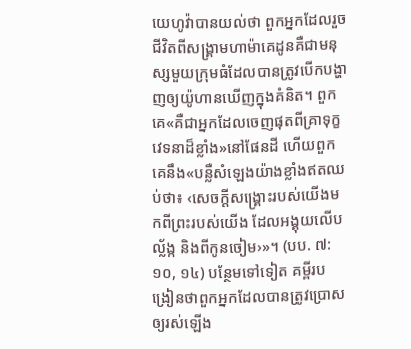យេហូវ៉ាបានយល់ថា ពួកអ្នកដែលរួចជីវិតពីសង្គ្រាមហាម៉ាគេដូនគឺជាមនុស្សមួយក្រុមធំដែលបានត្រូវបើកបង្ហាញឲ្យយ៉ូហានឃើញក្នុងគំនិត។ ពួកគេ«គឺជាអ្នកដែលចេញផុតពីគ្រាទុក្ខវេទនាដ៏ខ្លាំង»នៅផែនដី ហើយពួកគេនឹង«បន្លឺសំឡេងយ៉ាងខ្លាំងឥតឈប់ថា៖ ‹សេចក្ដីសង្គ្រោះរបស់យើងមកពីព្រះរបស់យើង ដែលអង្គុយលើបល្ល័ង្ក និងពីកូនចៀម›»។ (បប. ៧:១០, ១៤) បន្ថែមទៅទៀត គម្ពីរបង្រៀនថាពួកអ្នកដែលបានត្រូវប្រោសឲ្យរស់ឡើង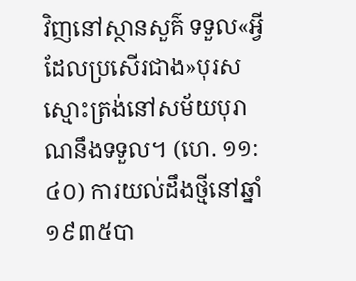វិញនៅស្ថានសួគ៌ ទទួល«អ្វីដែលប្រសើរជាង»បុរសស្មោះត្រង់នៅសម័យបុរាណនឹងទទួល។ (ហេ. ១១:៤០) ការយល់ដឹងថ្មីនៅឆ្នាំ១៩៣៥បា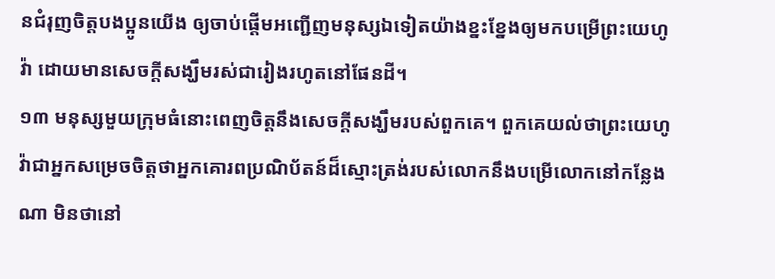នជំរុញចិត្តបងប្អូនយើង ឲ្យចាប់ផ្ដើមអញ្ជើញមនុស្សឯទៀតយ៉ាងខ្នះខ្នែងឲ្យមកបម្រើព្រះយេហូវ៉ា ដោយមានសេចក្ដីសង្ឃឹមរស់ជារៀងរហូតនៅផែនដី។
១៣ មនុស្សមួយក្រុមធំនោះពេញចិត្តនឹងសេចក្ដីសង្ឃឹមរបស់ពួកគេ។ ពួកគេយល់ថាព្រះយេហូវ៉ាជាអ្នកសម្រេចចិត្តថាអ្នកគោរពប្រណិប័តន៍ដ៏ស្មោះត្រង់របស់លោកនឹងបម្រើលោកនៅកន្លែងណា មិនថានៅ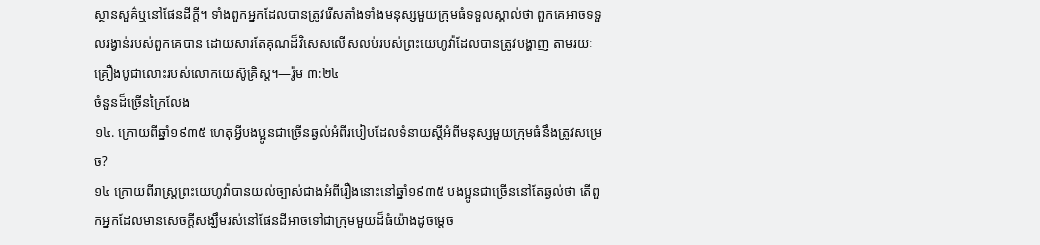ស្ថានសួគ៌ឬនៅផែនដីក្ដី។ ទាំងពួកអ្នកដែលបានត្រូវរើសតាំងទាំងមនុស្សមួយក្រុមធំទទួលស្គាល់ថា ពួកគេអាចទទួលរង្វាន់របស់ពួកគេបាន ដោយសារតែគុណដ៏វិសេសលើសលប់របស់ព្រះយេហូវ៉ាដែលបានត្រូវបង្ហាញ តាមរយៈគ្រឿងបូជាលោះរបស់លោកយេស៊ូគ្រិស្ត។—រ៉ូម ៣:២៤
ចំនួនដ៏ច្រើនក្រៃលែង
១៤. ក្រោយពីឆ្នាំ១៩៣៥ ហេតុអ្វីបងប្អូនជាច្រើនឆ្ងល់អំពីរបៀបដែលទំនាយស្តីអំពីមនុស្សមួយក្រុមធំនឹងត្រូវសម្រេច?
១៤ ក្រោយពីរាស្ត្រព្រះយេហូវ៉ាបានយល់ច្បាស់ជាងអំពីរឿងនោះនៅឆ្នាំ១៩៣៥ បងប្អូនជាច្រើននៅតែឆ្ងល់ថា តើពួកអ្នកដែលមានសេចក្ដីសង្ឃឹមរស់នៅផែនដីអាចទៅជាក្រុមមួយដ៏ធំយ៉ាងដូចម្ដេច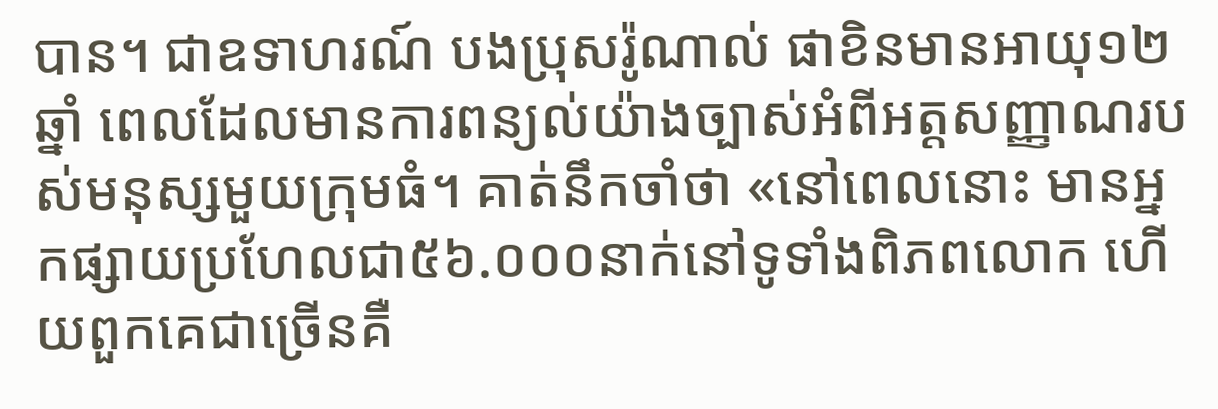បាន។ ជាឧទាហរណ៍ បងប្រុសរ៉ូណាល់ ផាខិនមានអាយុ១២ឆ្នាំ ពេលដែលមានការពន្យល់យ៉ាងច្បាស់អំពីអត្តសញ្ញាណរបស់មនុស្សមួយក្រុមធំ។ គាត់នឹកចាំថា «នៅពេលនោះ មានអ្នកផ្សាយប្រហែលជា៥៦.០០០នាក់នៅទូទាំងពិភពលោក ហើយពួកគេជាច្រើនគឺ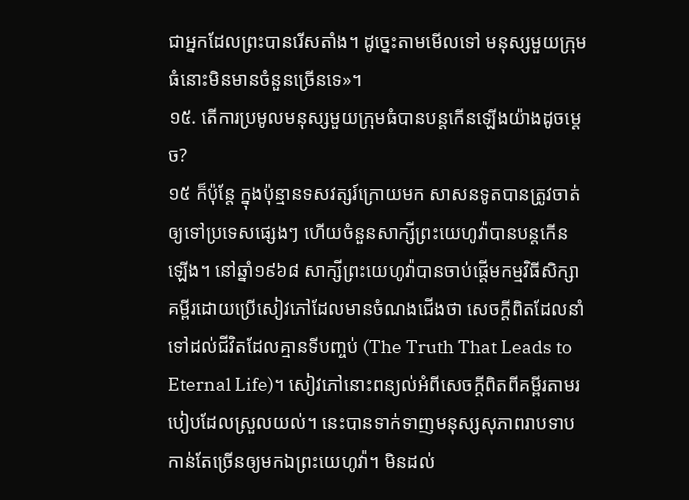ជាអ្នកដែលព្រះបានរើសតាំង។ ដូច្នេះតាមមើលទៅ មនុស្សមួយក្រុមធំនោះមិនមានចំនួនច្រើនទេ»។
១៥. តើការប្រមូលមនុស្សមួយក្រុមធំបានបន្តកើនឡើងយ៉ាងដូចម្ដេច?
១៥ ក៏ប៉ុន្តែ ក្នុងប៉ុន្មានទសវត្សរ៍ក្រោយមក សាសនទូតបានត្រូវចាត់ឲ្យទៅប្រទេសផ្សេងៗ ហើយចំនួនសាក្សីព្រះយេហូវ៉ាបានបន្តកើនឡើង។ នៅឆ្នាំ១៩៦៨ សាក្សីព្រះយេហូវ៉ាបានចាប់ផ្ដើមកម្មវិធីសិក្សាគម្ពីរដោយប្រើសៀវភៅដែលមានចំណងជើងថា សេចក្ដីពិតដែលនាំទៅដល់ជីវិតដែលគ្មានទីបញ្ចប់ (The Truth That Leads to Eternal Life)។ សៀវភៅនោះពន្យល់អំពីសេចក្ដីពិតពីគម្ពីរតាមរបៀបដែលស្រួលយល់។ នេះបានទាក់ទាញមនុស្សសុភាពរាបទាបកាន់តែច្រើនឲ្យមកឯព្រះយេហូវ៉ា។ មិនដល់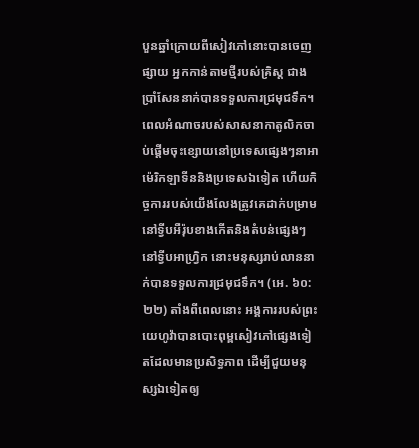បួនឆ្នាំក្រោយពីសៀវភៅនោះបានចេញផ្សាយ អ្នកកាន់តាមថ្មីរបស់គ្រិស្ត ជាងប្រាំសែននាក់បានទទួលការជ្រមុជទឹក។ ពេលអំណាចរបស់សាសនាកាតូលិកចាប់ផ្ដើមចុះខ្សោយនៅប្រទេសផ្សេងៗនាអាម៉េរិកឡាទីននិងប្រទេសឯទៀត ហើយកិច្ចការរបស់យើងលែងត្រូវគេដាក់បម្រាមនៅទ្វីបអឺរ៉ុបខាងកើតនិងតំបន់ផ្សេងៗនៅទ្វីបអាហ្វ្រិក នោះមនុស្សរាប់លាននាក់បានទទួលការជ្រមុជទឹក។ (អេ. ៦០:២២) តាំងពីពេលនោះ អង្គការរបស់ព្រះយេហូវ៉ាបានបោះពុម្ពសៀវភៅផ្សេងទៀតដែលមានប្រសិទ្ធភាព ដើម្បីជួយមនុស្សឯទៀតឲ្យ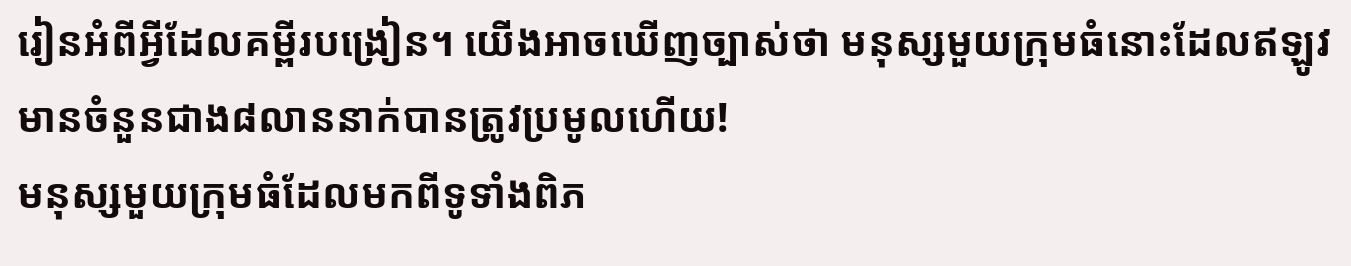រៀនអំពីអ្វីដែលគម្ពីរបង្រៀន។ យើងអាចឃើញច្បាស់ថា មនុស្សមួយក្រុមធំនោះដែលឥឡូវមានចំនួនជាង៨លាននាក់បានត្រូវប្រមូលហើយ!
មនុស្សមួយក្រុមធំដែលមកពីទូទាំងពិភ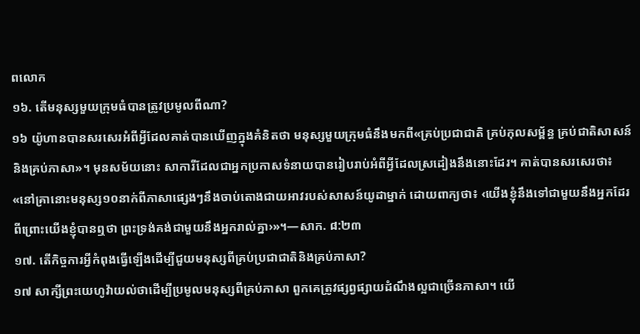ពលោក
១៦. តើមនុស្សមួយក្រុមធំបានត្រូវប្រមូលពីណា?
១៦ យ៉ូហានបានសរសេរអំពីអ្វីដែលគាត់បានឃើញក្នុងគំនិតថា មនុស្សមួយក្រុមធំនឹងមកពី«គ្រប់ប្រជាជាតិ គ្រប់កុលសម្ព័ន្ធ គ្រប់ជាតិសាសន៍ និងគ្រប់ភាសា»។ មុនសម័យនោះ សាការីដែលជាអ្នកប្រកាសទំនាយបានរៀបរាប់អំពីអ្វីដែលស្រដៀងនឹងនោះដែរ។ គាត់បានសរសេរថា៖ «នៅគ្រានោះមនុស្ស១០នាក់ពីភាសាផ្សេងៗនឹងចាប់តោងជាយអាវរបស់សាសន៍យូដាម្នាក់ ដោយពាក្យថា៖ ‹យើងខ្ញុំនឹងទៅជាមួយនឹងអ្នកដែរ ពីព្រោះយើងខ្ញុំបានឮថា ព្រះទ្រង់គង់ជាមួយនឹងអ្នករាល់គ្នា›»។—សាក. ៨:២៣
១៧. តើកិច្ចការអ្វីកំពុងធ្វើឡើងដើម្បីជួយមនុស្សពីគ្រប់ប្រជាជាតិនិងគ្រប់ភាសា?
១៧ សាក្សីព្រះយេហូវ៉ាយល់ថាដើម្បីប្រមូលមនុស្សពីគ្រប់ភាសា ពួកគេត្រូវផ្សព្វផ្សាយដំណឹងល្អជាច្រើនភាសា។ យើ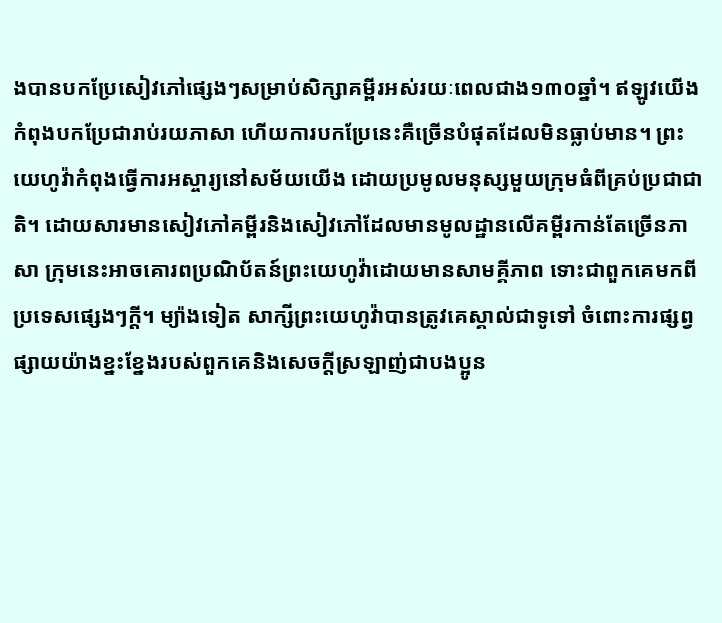ងបានបកប្រែសៀវភៅផ្សេងៗសម្រាប់សិក្សាគម្ពីរអស់រយៈពេលជាង១៣០ឆ្នាំ។ ឥឡូវយើងកំពុងបកប្រែជារាប់រយភាសា ហើយការបកប្រែនេះគឺច្រើនបំផុតដែលមិនធ្លាប់មាន។ ព្រះយេហូវ៉ាកំពុងធ្វើការអស្ចារ្យនៅសម័យយើង ដោយប្រមូលមនុស្សមួយក្រុមធំពីគ្រប់ប្រជាជាតិ។ ដោយសារមានសៀវភៅគម្ពីរនិងសៀវភៅដែលមានមូលដ្ឋានលើគម្ពីរកាន់តែច្រើនភាសា ក្រុមនេះអាចគោរពប្រណិប័តន៍ព្រះយេហូវ៉ាដោយមានសាមគ្គីភាព ទោះជាពួកគេមកពីប្រទេសផ្សេងៗក្ដី។ ម្យ៉ាងទៀត សាក្សីព្រះយេហូវ៉ាបានត្រូវគេស្គាល់ជាទូទៅ ចំពោះការផ្សព្វផ្សាយយ៉ាងខ្នះខ្នែងរបស់ពួកគេនិងសេចក្ដីស្រឡាញ់ជាបងប្អូន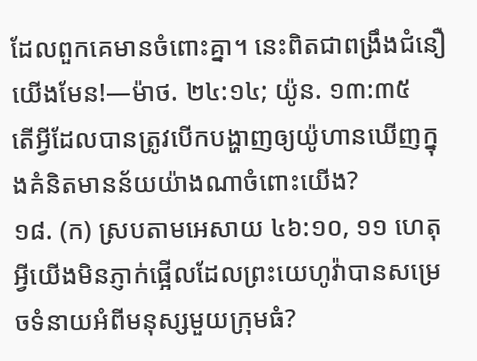ដែលពួកគេមានចំពោះគ្នា។ នេះពិតជាពង្រឹងជំនឿយើងមែន!—ម៉ាថ. ២៤:១៤; យ៉ូន. ១៣:៣៥
តើអ្វីដែលបានត្រូវបើកបង្ហាញឲ្យយ៉ូហានឃើញក្នុងគំនិតមានន័យយ៉ាងណាចំពោះយើង?
១៨. (ក) ស្របតាមអេសាយ ៤៦:១០, ១១ ហេតុអ្វីយើងមិនភ្ញាក់ផ្អើលដែលព្រះយេហូវ៉ាបានសម្រេចទំនាយអំពីមនុស្សមួយក្រុមធំ?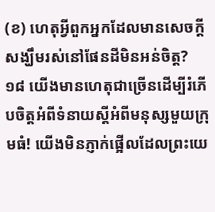(ខ) ហេតុអ្វីពួកអ្នកដែលមានសេចក្ដីសង្ឃឹមរស់នៅផែនដីមិនអន់ចិត្ត?
១៨ យើងមានហេតុជាច្រើនដើម្បីរំភើបចិត្តអំពីទំនាយស្តីអំពីមនុស្សមួយក្រុមធំ! យើងមិនភ្ញាក់ផ្អើលដែលព្រះយេ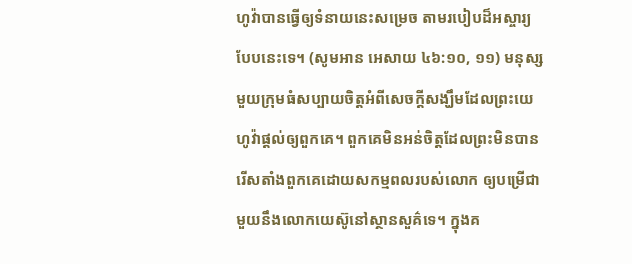ហូវ៉ាបានធ្វើឲ្យទំនាយនេះសម្រេច តាមរបៀបដ៏អស្ចារ្យបែបនេះទេ។ (សូមអាន អេសាយ ៤៦:១០, ១១) មនុស្សមួយក្រុមធំសប្បាយចិត្តអំពីសេចក្ដីសង្ឃឹមដែលព្រះយេហូវ៉ាផ្ដល់ឲ្យពួកគេ។ ពួកគេមិនអន់ចិត្តដែលព្រះមិនបានរើសតាំងពួកគេដោយសកម្មពលរបស់លោក ឲ្យបម្រើជាមួយនឹងលោកយេស៊ូនៅស្ថានសួគ៌ទេ។ ក្នុងគ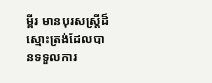ម្ពីរ មានបុរសស្ត្រីដ៏ស្មោះត្រង់ដែលបានទទួលការ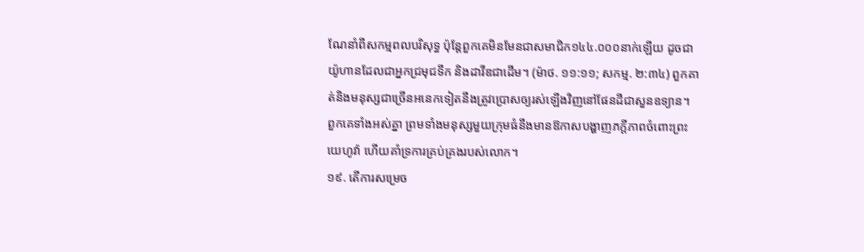ណែនាំពីសកម្មពលបរិសុទ្ធ ប៉ុន្តែពួកគេមិនមែនជាសមាជិក១៤៤.០០០នាក់ឡើយ ដូចជាយ៉ូហានដែលជាអ្នកជ្រមុជទឹក និងដាវីឌជាដើម។ (ម៉ាថ. ១១:១១; សកម្ម. ២:៣៤) ពួកគាត់និងមនុស្សជាច្រើនអនេកទៀតនឹងត្រូវប្រោសឲ្យរស់ឡើងវិញនៅផែនដីជាសួនឧទ្យាន។ ពួកគេទាំងអស់គ្នា ព្រមទាំងមនុស្សមួយក្រុមធំនឹងមានឱកាសបង្ហាញភក្ដីភាពចំពោះព្រះយេហូវ៉ា ហើយគាំទ្រការគ្រប់គ្រងរបស់លោក។
១៩. តើការសម្រេច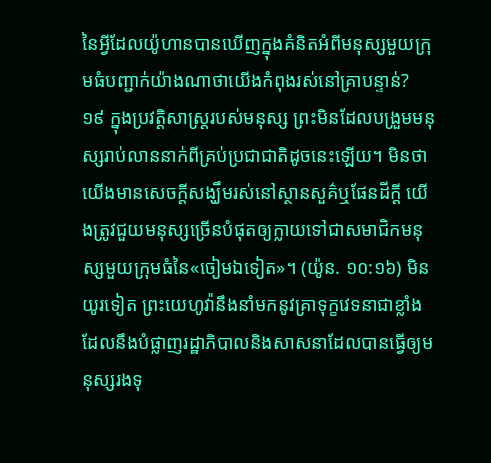នៃអ្វីដែលយ៉ូហានបានឃើញក្នុងគំនិតអំពីមនុស្សមួយក្រុមធំបញ្ជាក់យ៉ាងណាថាយើងកំពុងរស់នៅគ្រាបន្ទាន់?
១៩ ក្នុងប្រវត្ដិសាស្ត្ររបស់មនុស្ស ព្រះមិនដែលបង្រួមមនុស្សរាប់លាននាក់ពីគ្រប់ប្រជាជាតិដូចនេះឡើយ។ មិនថាយើងមានសេចក្ដីសង្ឃឹមរស់នៅស្ថានសួគ៌ឬផែនដីក្ដី យើងត្រូវជួយមនុស្សច្រើនបំផុតឲ្យក្លាយទៅជាសមាជិកមនុស្សមួយក្រុមធំនៃ«ចៀមឯទៀត»។ (យ៉ូន. ១០:១៦) មិនយូរទៀត ព្រះយេហូវ៉ានឹងនាំមកនូវគ្រាទុក្ខវេទនាជាខ្លាំងដែលនឹងបំផ្លាញរដ្ឋាភិបាលនិងសាសនាដែលបានធ្វើឲ្យមនុស្សរងទុ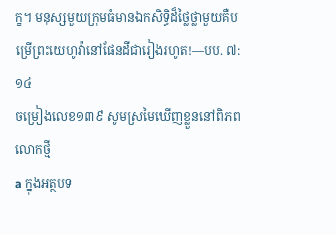ក្ខ។ មនុស្សមួយក្រុមធំមានឯកសិទ្ធិដ៏ថ្លៃថ្លាមួយគឺបម្រើព្រះយេហូវ៉ានៅផែនដីជារៀងរហូត!—បប. ៧:១៤
ចម្រៀងលេខ១៣៩ សូមស្រមៃឃើញខ្លួននៅពិភពលោកថ្មី
a ក្នុងអត្ថបទ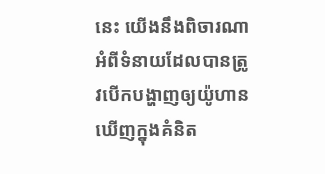នេះ យើងនឹងពិចារណាអំពីទំនាយដែលបានត្រូវបើកបង្ហាញឲ្យយ៉ូហានឃើញក្នុងគំនិត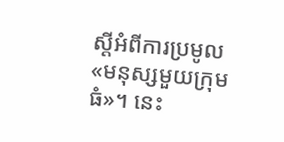ស្តីអំពីការប្រមូល«មនុស្សមួយក្រុមធំ»។ នេះ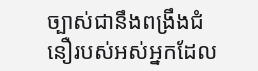ច្បាស់ជានឹងពង្រឹងជំនឿរបស់អស់អ្នកដែល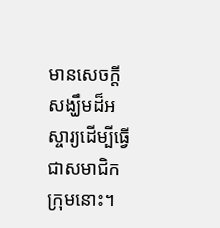មានសេចក្ដីសង្ឃឹមដ៏អស្ចារ្យដើម្បីធ្វើជាសមាជិកក្រុមនោះ។